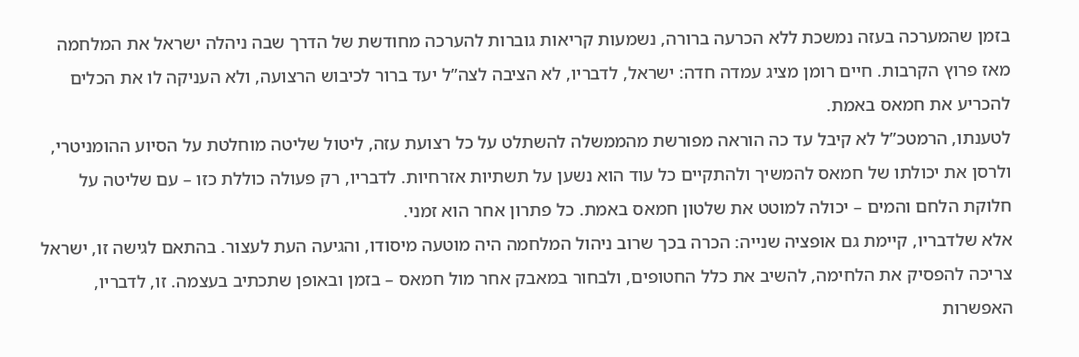בזמן שהמערכה בעזה נמשכת ללא הכרעה ברורה, נשמעות קריאות גוברות להערכה מחודשת של הדרך שבה ניהלה ישראל את המלחמה מאז פרוץ הקרבות. חיים רומן מציג עמדה חדה: ישראל, לדבריו, לא הציבה לצה”ל יעד ברור לכיבוש הרצועה, ולא העניקה לו את הכלים להכריע את חמאס באמת.
לטענתו, הרמטכ”ל לא קיבל עד כה הוראה מפורשת מהממשלה להשתלט על כל רצועת עזה, ליטול שליטה מוחלטת על הסיוע ההומניטרי, ולרסן את יכולתו של חמאס להמשיך ולהתקיים כל עוד הוא נשען על תשתיות אזרחיות. לדבריו, רק פעולה כוללת כזו – עם שליטה על חלוקת הלחם והמים – יכולה למוטט את שלטון חמאס באמת. כל פתרון אחר הוא זמני.
אלא שלדבריו, קיימת גם אופציה שנייה: הכרה בכך שרוב ניהול המלחמה היה מוטעה מיסודו, והגיעה העת לעצור. בהתאם לגישה זו, ישראל צריכה להפסיק את הלחימה, להשיב את כלל החטופים, ולבחור במאבק אחר מול חמאס – בזמן ובאופן שתכתיב בעצמה. זו, לדבריו, האפשרות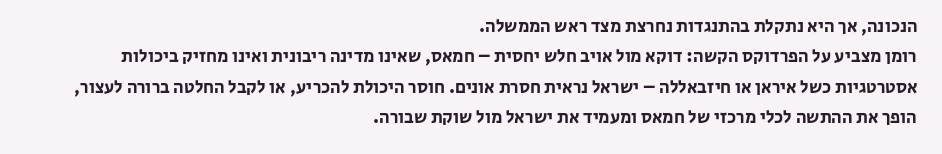הנכונה, אך היא נתקלת בהתנגדות נחרצת מצד ראש הממשלה.
רומן מצביע על הפרדוקס הקשה: דוקא מול אויב חלש יחסית – חמאס, שאינו מדינה ריבונית ואינו מחזיק ביכולות אסטרטגיות כשל איראן או חיזבאללה – ישראל נראית חסרת אונים. חוסר היכולת להכריע, או לקבל החלטה ברורה לעצור, הופך את ההתשה לכלי מרכזי של חמאס ומעמיד את ישראל מול שוקת שבורה.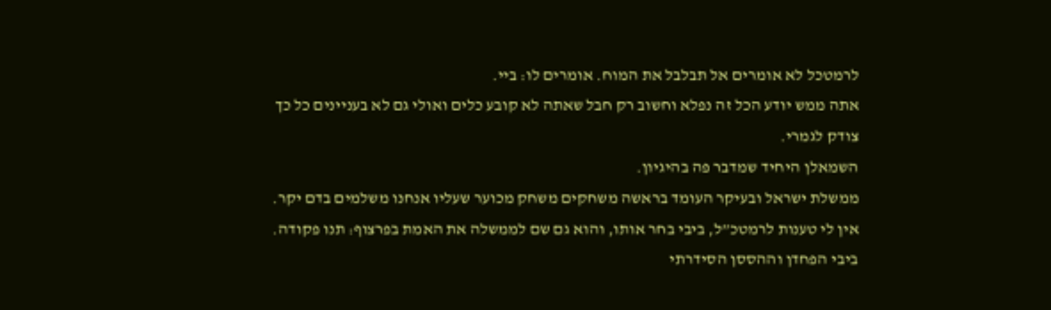לרמטכל לא אומרים אל תבלבל את המוח. אומרים לו: ביי.
אתה ממש יודע הכל זה נפלא וחשוב רק חבל שאתה לא קובע כלים ואולי גם לא בעניינים כל כך
צודק לגמרי.
השמאלן היחיד שמדבר פה בהיגיון.
ממשלת ישראל ובעיקר העומד בראשה משחקים משחק מכוער שעליו אנחנו משלמים בדם יקר.
אין לי טענות לרמטכ”ל, ביבי בחר אותו, והוא גם שם לממשלה את האמת בפרצוף: תנו פקודה.
ביבי הפחדן וההססן הסידרתי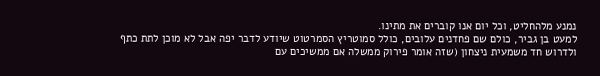נמנע מלהחליט, וכל יום אנו קוברים את מתינו.
למעט בן גביר, כולם שם פחדנים עלובים, כולל סמוטריץ הסמרטוט שיודע לדבר יפה אבל לא מוכן לתת כתף ולדרוש חד משמעית ניצחון (שזה אומר פירוק ממשלה אם ממשיכים עם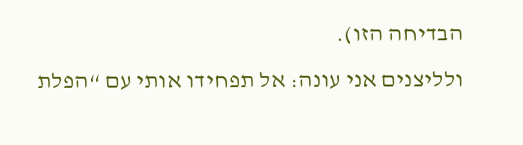הבדיחה הזו).
ולליצנים אני עונה: אל תפחידו אותי עם “הפלת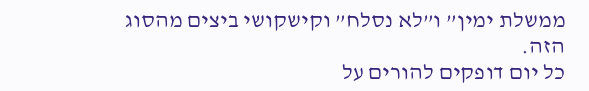ממשלת ימין” ו”לא נסלח” וקישקושי ביצים מהסוג הזה.
כל יום דופקים להורים על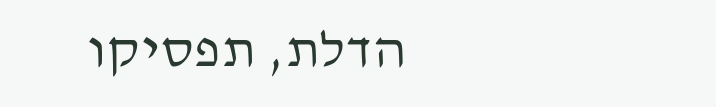הדלת, תפסיקו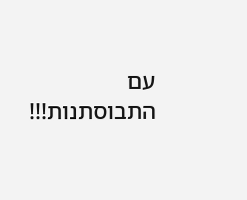עם התבוסתנות!!!